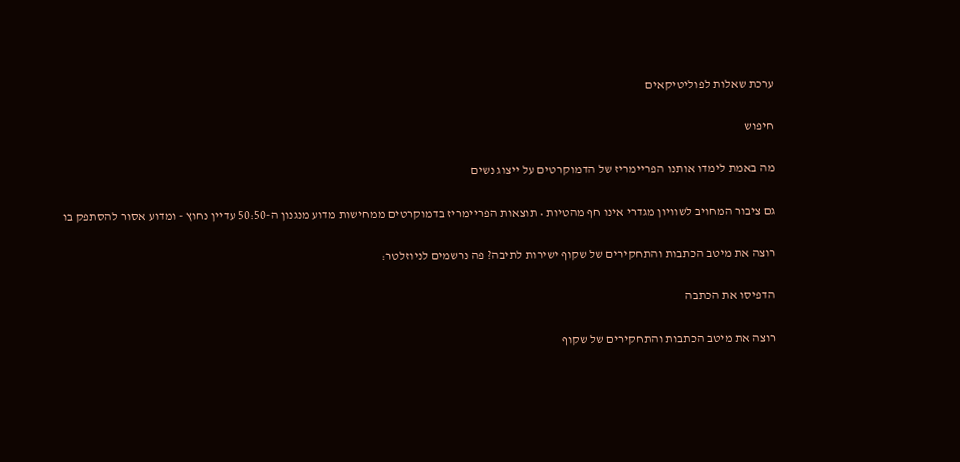ערכת שאלות לפוליטיקאים

חיפוש

מה באמת לימדו אותנו הפריימריז של הדמוקרטים על ייצוג נשים

גם ציבור המחויב לשוויון מגדרי אינו חף מהטיות • תוצאות הפריימריז בדמוקרטים ממחישות מדוע מנגנון ה-50:50 עדיין נחוץ - ומדוע אסור להסתפק בו

רוצה את מיטב הכתבות והתחקירים של שקוף ישירות לתיבה? פה נרשמים לניוזלטר:

הדפיסו את הכתבה

רוצה את מיטב הכתבות והתחקירים של שקוף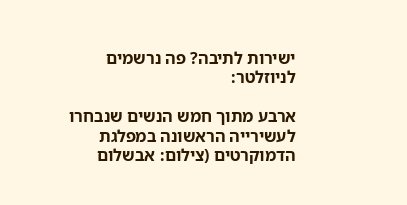ישירות לתיבה? פה נרשמים לניוזלטר:

ארבע מתוך חמש הנשים שנבחרו לעשירייה הראשונה במפלגת הדמוקרטים (צילום: אבשלום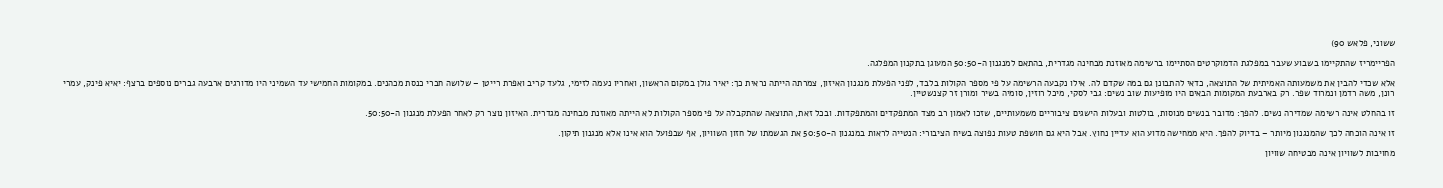ששוני, פלאש 90)

הפריימריז שהתקיימו בשבוע שעבר במפלגת הדמוקרטים הסתיימו ברשימה מאוזנת מבחינה מגדרית, בהתאם למנגנון ה-50:50 המעוגן בתקנון המפלגה.

אלא שכדי להבין את משמעותה האמיתית של התוצאה, כדאי להתבונן גם במה שקדם לה. אילו נקבעה הרשימה על פי מספר הקולות בלבד, לפני הפעלת מנגנון האיזון, צמרתה הייתה נראית כך: יאיר גולן במקום הראשון, ואחריו נעמה לזימי, גלעד קריב ואפרת רייטן – שלושה חברי כנסת מכהנים. במקומות החמישי עד השמיני היו מדורגים ארבעה גברים נוספים ברצף: יאיא פינק, עמרי רונן, משה רדמן ונמרוד שפר. רק בארבעת המקומות הבאים היו מופיעות שוב נשים: גבי לסקי, מיכל רוזין, סומיה בשיר ומורן זר קצנשטיין.

זו בהחלט אינה רשימה שמדירה נשים. להפך: מדובר בנשים מנוסות, בולטות ובעלות הישגים ציבוריים משמעותיים, שזכו לאמון רב מצד המתפקדים והמתפקדות. ובכל זאת, התוצאה שהתקבלה על פי מספר הקולות לא הייתה מאוזנת מבחינה מגדרית. האיזון נוצר רק לאחר הפעלת מנגנון ה-50:50.

זו אינה הוכחה לכך שהמנגנון מיותר – בדיוק להפך. היא ממחישה מדוע הוא עדיין נחוץ. אבל היא גם חושפת טעות נפוצה בשיח הציבורי: הנטייה לראות במנגנון ה-50:50 את הגשמתו של חזון השוויון, אף שבפועל הוא אינו אלא מנגנון תיקון.

מחויבות לשוויון אינה מבטיחה שוויון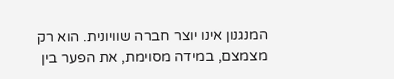המנגנון אינו יוצר חברה שוויונית. הוא רק מצמצם, במידה מסוימת, את הפער בין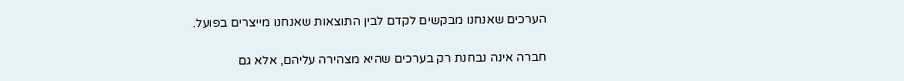הערכים שאנחנו מבקשים לקדם לבין התוצאות שאנחנו מייצרים בפועל.

חברה אינה נבחנת רק בערכים שהיא מצהירה עליהם, אלא גם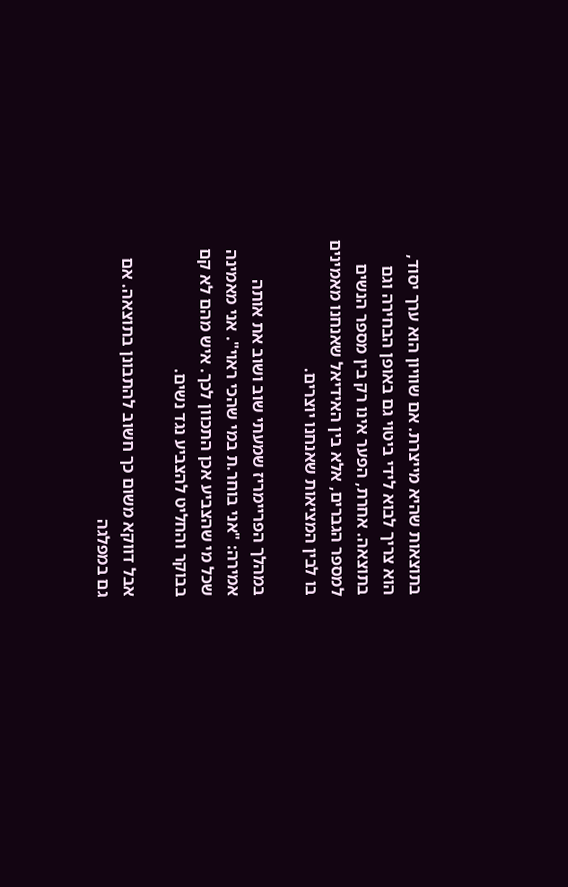בתוצאות שהיא מייצרת. אם שוויון הוא ערך יסוד, הוא צריך לבוא לידי ביטוי גם באופן הבחירה וגם בתוצאה. אחרת, הפער אינו רק בין מספר הנשים למספר הגברים, אלא בין האידיאל שאנחנו מאמינים בו לבין המציאות שאנחנו יוצרים.

במהלך הפריימריז שמעתי שוב ושוב את אותה אמירה: "אני בוחר.ת במי שהכי ראוי". אני מאמינה שכל מי שהצביע אכן התכוון לכך. איש מהם לא קם בבוקר והחליט להצביע נגד נשים.

אבל דווקא משום כך חשוב להתבונן בתוצאה. אם גם במפלגה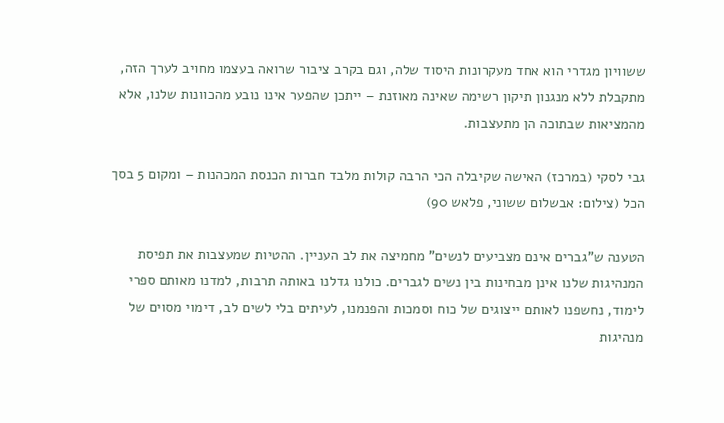ששוויון מגדרי הוא אחד מעקרונות היסוד שלה, וגם בקרב ציבור שרואה בעצמו מחויב לערך הזה, מתקבלת ללא מנגנון תיקון רשימה שאינה מאוזנת – ייתכן שהפער אינו נובע מהכוונות שלנו, אלא מהמציאות שבתוכה הן מתעצבות.

גבי לסקי (במרכז) האישה שקיבלה הכי הרבה קולות מלבד חברות הכנסת המכהנות – ומקום 5 בסך הכל (צילום: אבשלום ששוני, פלאש 90)

הטענה ש"גברים אינם מצביעים לנשים" מחמיצה את לב העניין. ההטיות שמעצבות את תפיסת המנהיגות שלנו אינן מבחינות בין נשים לגברים. כולנו גדלנו באותה תרבות, למדנו מאותם ספרי לימוד, נחשפנו לאותם ייצוגים של כוח וסמכות והפנמנו, לעיתים בלי לשים לב, דימוי מסוים של מנהיגות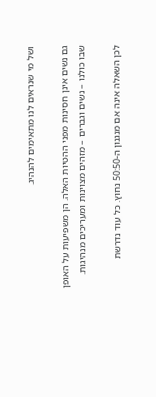ושל מי שנראים לנו מתאימים להנהיג.

גם נשים אינן חסינות מפני ההטיות האלה. הן משפיעות על האופן שבו כולנו – נשים וגברים – מזהים מצוינות ומעריכים מנהיגות.

לכן השאלה אינה אם מנגנון ה-50:50 נחוץ. כל עוד נדרשת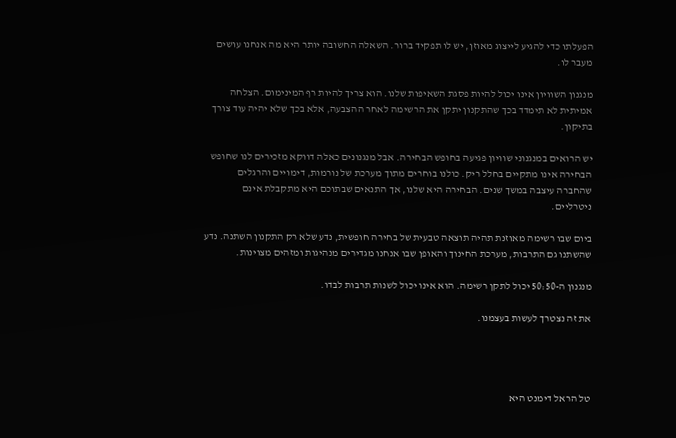הפעלתו כדי להגיע לייצוג מאוזן, יש לו תפקיד ברור. השאלה החשובה יותר היא מה אנחנו עושים מעבר לו.

מנגנון השוויון אינו יכול להיות פסגת השאיפות שלנו. הוא צריך להיות רף המינימום. הצלחה אמיתית לא תימדד בכך שהתקנון יתקן את הרשימה לאחר ההצבעה, אלא בכך שלא יהיה עוד צורך בתיקון.

יש הרואים במנגנוני שוויון פגיעה בחופש הבחירה. אבל מנגנונים כאלה דווקא מזכירים לנו שחופש הבחירה אינו מתקיים בחלל ריק. כולנו בוחרים מתוך מערכת של נורמות, דימויים והרגלים שהחברה עיצבה במשך שנים. הבחירה היא שלנו, אך התנאים שבתוכם היא מתקבלת אינם ניטרליים.

ביום שבו רשימה מאוזנת תהיה תוצאה טבעית של בחירה חופשית, נדע שלא רק התקנון השתנה. נדע שהשתנו גם התרבות, מערכת החינוך והאופן שבו אנחנו מגדירים מנהיגות ומזהים מצוינות.

מנגנון ה-50:50 יכול לתקן רשימה. הוא אינו יכול לשנות תרבות לבדו.

את זה נצטרך לעשות בעצמנו.




טל הראל דימנט היא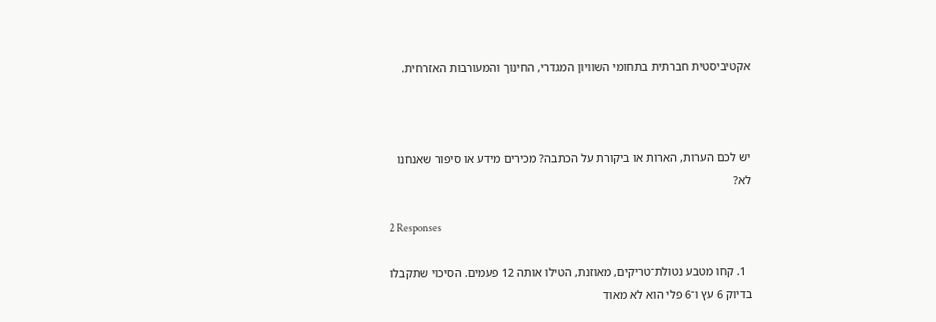אקטיביסטית חברתית בתחומי השוויון המגדרי, החינוך והמעורבות האזרחית.



יש לכם הערות, הארות או ביקורת על הכתבה? מכירים מידע או סיפור שאנחנו לא?

2 Responses

  1. קחו מטבע נטולת־טריקים, מאוזנת, הטילו אותה 12 פעמים. הסיכוי שתקבלו בדיוק 6 עץ ו־6 פלי הוא לא מאוד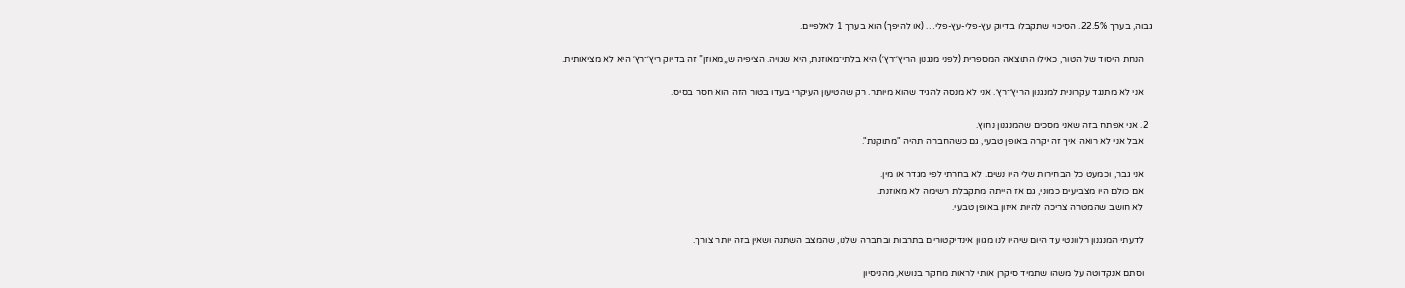גבוה, בערך 22.5%. הסיכוי שתקבלו בדיוק עץ-פלי-עץ-פלי… (או להיפך) הוא בערך 1 לאלפיים.

    הנחת היסוד של הטור, כאילו התוצאה המספרית (לפני מנגנון הריץ׳־רץ׳) היא בלתי־מאוזנת, היא שגויה. הציפיה ש„מאוזן” זה בדיוק ריץ׳־רץ׳ היא לא מציאותית.

    אני לא מתנגד עקרונית למנגנון הריץ׳־רץ׳. אני לא מנסה להגיד שהוא מיותר. רק שהטיעון העיקרי בעדו בטור הזה הוא חסר בסיס.

  2. אני אפתח בזה שאני מסכים שהמנגנון נחוץ.
    אבל אני לא רואה איך זה יקרה באופן טבעי, גם כשהחברה תהיה "מתוקנת".

    אני גבר, וכמעט כל הבחירות שלי היו נשים. לא בחרתי לפי מגדר או מין.
    אם כולם היו מצביעים כמוני, גם אז הייתה מתקבלת רשימה לא מאוזנת.
    לא חושב שהמטרה צריכה להיות איזון באופן טבעי.

    לדעתי המנגנון רלוונטי עד היום שיהיו לנו מגוון אינדיקטורים בתרבות ובחברה שלנו, שהמצב השתנה ושאין בזה יותר צורך.

    וסתם אנקדוטה על משהו שתמיד סיקרן אותי לראות מחקר בנושא, מהניסיון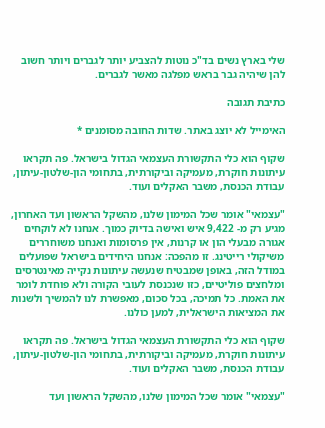שלי בארץ נשים בד"כ נוטות להצביע יותר לגברים ויותר חשוב להן שיהיה גבר בראש מפלגה מאשר לגברים.

כתיבת תגובה

האימייל לא יוצג באתר. שדות החובה מסומנים *

שקוף הוא כלי התקשורת העצמאי הגדול בישראל. פה תקראו עיתונות חוקרת, מעמיקה וביקורתית, בתחומי הון-שלטון-עיתון, עבודת הכנסת, משבר האקלים ועוד.

"עצמאי" אומר שכל המימון שלנו, מהשקל הראשון ועד האחרון, מגיע רק מ- 9,422 איש ואישה בדיוק כמוך. אנחנו לא לוקחים אגורה מבעלי הון או קרנות, אין פרסומות ואנחנו משוחררים משיקולי רייטינג. זו מהפכה: אנחנו היחידים בישראל שפועלים במודל הזה, באופן שמבטיח שנעשה עיתונות נקייה מאינטרסים ומלחצים פוליטיים, כזו שנכנסת לעובי הקורה ולא פוחדת לומר את האמת. כל תמיכה, בכל סכום, מאפשרת לנו להמשיך ולשנות את המציאות הישראלית, למען כולנו.

שקוף הוא כלי התקשורת העצמאי הגדול בישראל. פה תקראו עיתונות חוקרת, מעמיקה וביקורתית, בתחומי הון-שלטון-עיתון, עבודת הכנסת, משבר האקלים ועוד.

"עצמאי" אומר שכל המימון שלנו, מהשקל הראשון ועד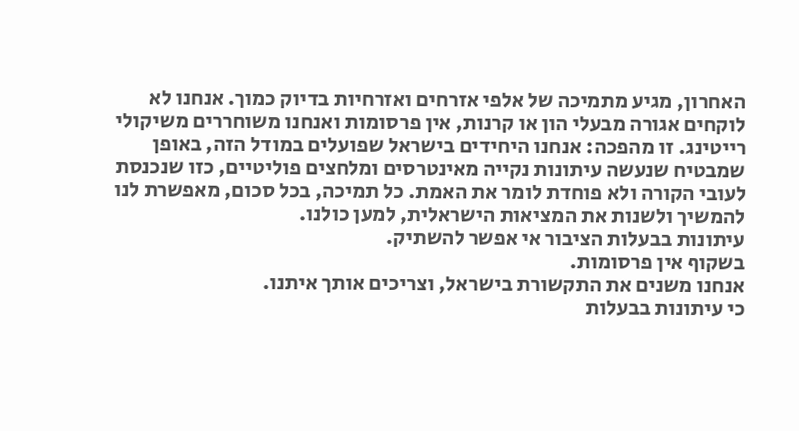האחרון, מגיע מתמיכה של אלפי אזרחים ואזרחיות בדיוק כמוך. אנחנו לא לוקחים אגורה מבעלי הון או קרנות, אין פרסומות ואנחנו משוחררים משיקולי רייטינג. זו מהפכה: אנחנו היחידים בישראל שפועלים במודל הזה, באופן שמבטיח שנעשה עיתונות נקייה מאינטרסים ומלחצים פוליטיים, כזו שנכנסת לעובי הקורה ולא פוחדת לומר את האמת. כל תמיכה, בכל סכום, מאפשרת לנו להמשיך ולשנות את המציאות הישראלית, למען כולנו.
עיתונות בבעלות הציבור אי אפשר להשתיק.
בשקוף אין פרסומות.
אנחנו משנים את התקשורת בישראל, וצריכים אותך איתנו.
כי עיתונות בבעלות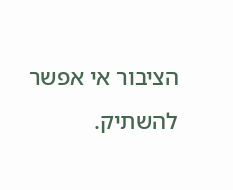הציבור אי אפשר להשתיק.